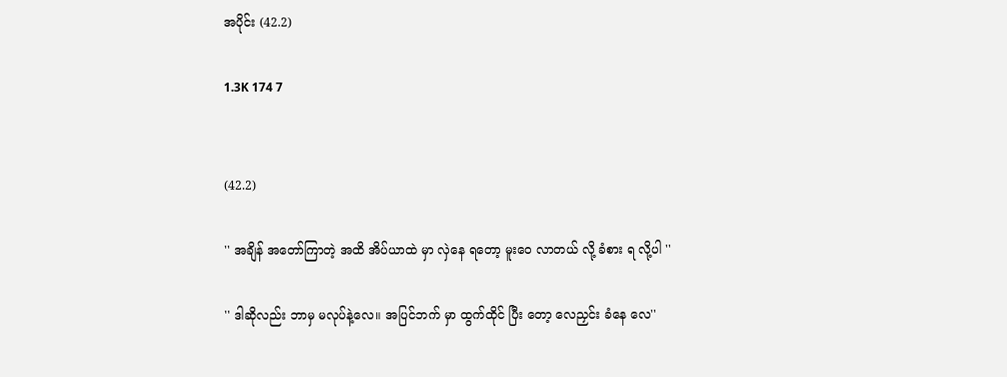အပိုင်း (42.2)

1.3K 174 7


(42.2)

'' အချိန် အတော်ကြာတဲ့ အထိ အိပ်ယာထဲ မှာ လှဲနေ ရတော့ မူးဝေ လာတယ် လို့ ခံစား ရ လို့ပါ ''

'' ဒါဆိုလည်း ဘာမှ မလုပ်နဲ့လေ။ အပြင်ဘက် မှာ ထွက်ထိုင် ပြီး တော့ လေညှင်း ခံနေ လေ''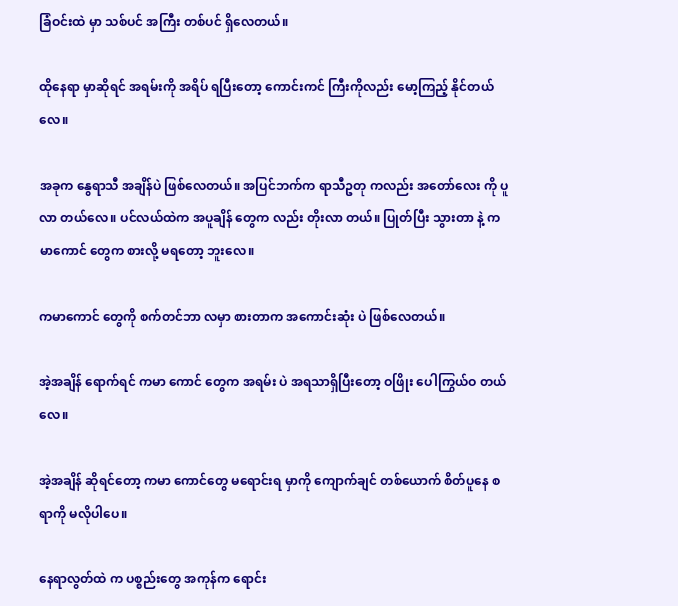ခြံဝင်းထဲ မှာ သစ်ပင် အကြီး တစ်ပင် ရှိလေတယ်။

ထိုနေရာ မှာဆိုရင် အရမ်းကို အရိပ် ရပြီးတော့ ကောင်းကင် ကြီးကိုလည်း မော့ကြည့် နိုင်တယ်လေ။

အခုက နွေရာသီ အချိန်ပဲ ဖြစ်လေတယ်။ အပြင်ဘက်က ရာသီဥတု ကလည်း အတော်လေး ကို ပူလာ တယ်လေ။ ပင်လယ်ထဲက အပူချိန် တွေက လည်း တိုးလာ တယ်။ ပြုတ်ပြီး သွားတာ နဲ့ ကမာကောင် တွေက စားလို့ မရတော့ ဘူးလေ။

ကမာကောင် တွေကို စက်တင်ဘာ လမှာ စားတာက အကောင်းဆုံး ပဲ ဖြစ်လေတယ်။

အဲ့အချိန် ရောက်ရင် ကမာ ကောင် တွေက အရမ်း ပဲ အရသာရှိပြီးတော့ ဝဖြိုး ပေါကြွယ်ဝ တယ်လေ။

အဲ့အချိန် ဆိုရင်တော့ ကမာ ကောင်တွေ မရောင်းရ မှာကို ကျောက်ချင် တစ်ယောက် စိတ်ပူနေ စရာကို မလိုပါပေ။

နေရာလွတ်ထဲ က ပစ္စည်းတွေ အကုန်က ရောင်း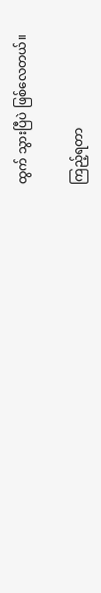ထွက် သွားပြီပဲ ဖြစ်လေတယ်။

ကြည့်ရတာ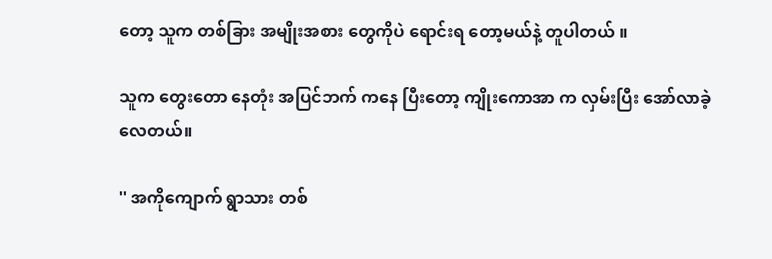တော့ သူက တစ်ခြား အမျိုးအစား တွေကိုပဲ ရောင်းရ တော့မယ်နဲ့ တူပါတယ် ။

သူက တွေးတော နေတုံး အပြင်ဘက် ကနေ ပြီးတော့ ကျိုးကောအာ က လှမ်းပြီး အော်လာခဲ့ လေတယ်။

'' အကိုကျောက် ရွာသား တစ်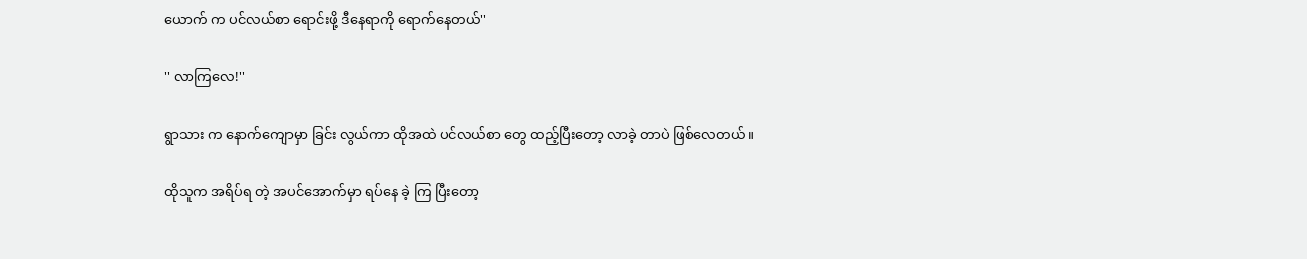ယောက် က ပင်လယ်စာ ရောင်းဖို့ ဒီနေရာကို ရောက်နေတယ်''

'' လာကြလေ!''

ရွာသား က နောက်ကျောမှာ ခြင်း လွယ်ကာ ထိုအထဲ ပင်လယ်စာ တွေ ထည့်ပြီးတော့ လာခဲ့ တာပဲ ဖြစ်လေတယ်။

ထိုသူက အရိပ်ရ တဲ့ အပင်အောက်မှာ ရပ်နေ ခဲ့ ကြ ပြီးတော့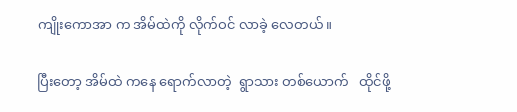ကျိုးကောအာ က အိမ်ထဲကို လိုက်ဝင် လာခဲ့ လေတယ်။

ပြီးတော့ အိမ်ထဲ ကနေ ရောက်လာတဲ့  ရွာသား တစ်ယောက်   ထိုင်ဖို့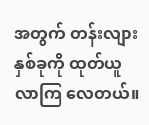အတွက် တန်းလျား နှစ်ခုကို ထုတ်ယူ လာကြ လေတယ်။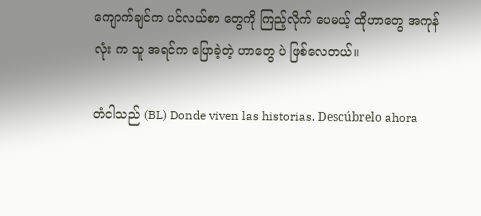ကျောက်ချင်က ပင်လယ်စာ တွေကို ကြည့်လိုက် ပေမယ့် ထိုဟာတွေ အကုန်လုံး က သူ အရင်က ပြောခဲ့တဲ့ ဟာတွေ ပဲ ဖြစ်လေတယ်။

တံငါသည် (BL) Donde viven las historias. Descúbrelo ahora